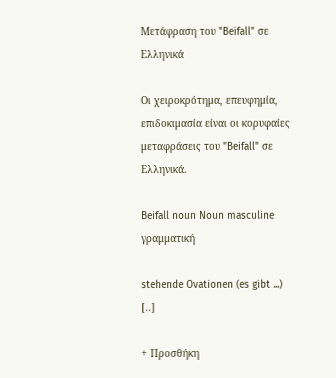Μετάφραση του "Beifall" σε Ελληνικά

Οι χειροκρότημα, επευφημία, επιδοκιμασία είναι οι κορυφαίες μεταφράσεις του "Beifall" σε Ελληνικά.

Beifall noun Noun masculine γραμματική

stehende Ovationen (es gibt ...) [..]

+ Προσθήκη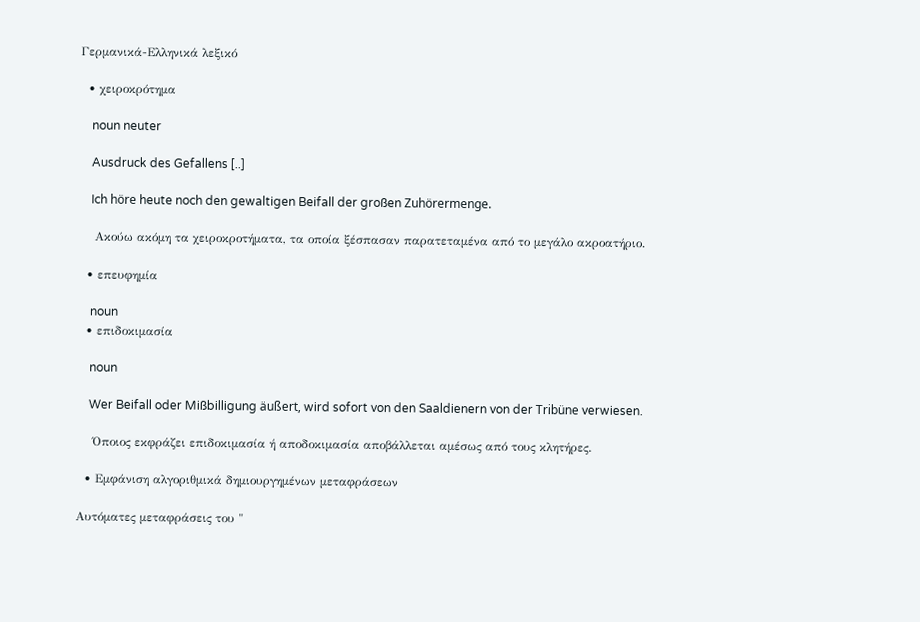Γερμανικά-Ελληνικά λεξικό

  • χειροκρότημα

    noun neuter

    Ausdruck des Gefallens [..]

    Ich höre heute noch den gewaltigen Beifall der großen Zuhörermenge.

    Ακούω ακόμη τα χειροκροτήματα, τα οποία ξέσπασαν παρατεταμένα από το μεγάλο ακροατήριο.

  • επευφημία

    noun
  • επιδοκιμασία

    noun

    Wer Beifall oder Mißbilligung äußert, wird sofort von den Saaldienern von der Tribüne verwiesen.

    Όποιος εκφράζει επιδοκιμασία ή αποδοκιμασία αποβάλλεται αμέσως από τους κλητήρες.

  • Εμφάνιση αλγοριθμικά δημιουργημένων μεταφράσεων

Αυτόματες μεταφράσεις του "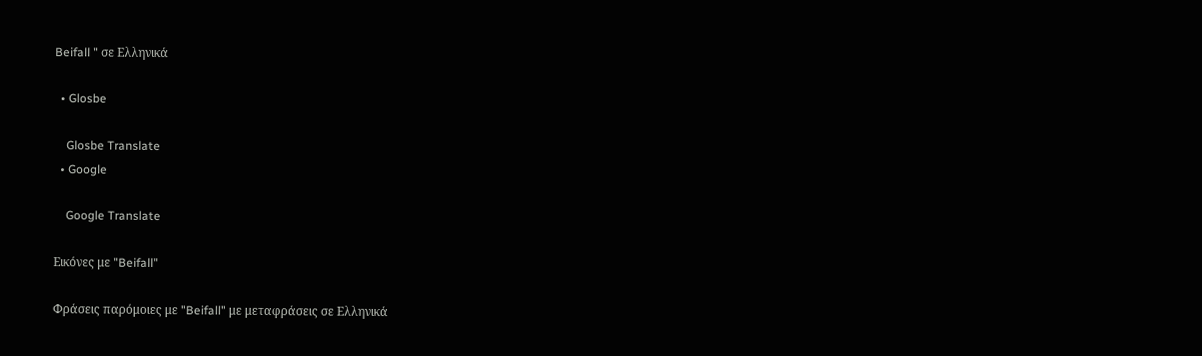Beifall " σε Ελληνικά

  • Glosbe

    Glosbe Translate
  • Google

    Google Translate

Εικόνες με "Beifall"

Φράσεις παρόμοιες με "Beifall" με μεταφράσεις σε Ελληνικά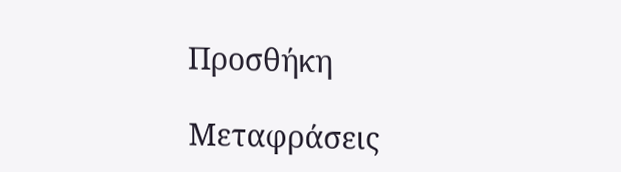Προσθήκη

Μεταφράσεις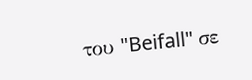του "Beifall" σε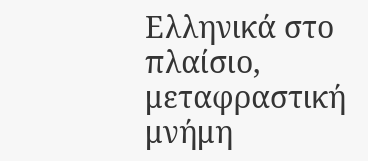Ελληνικά στο πλαίσιο, μεταφραστική μνήμη